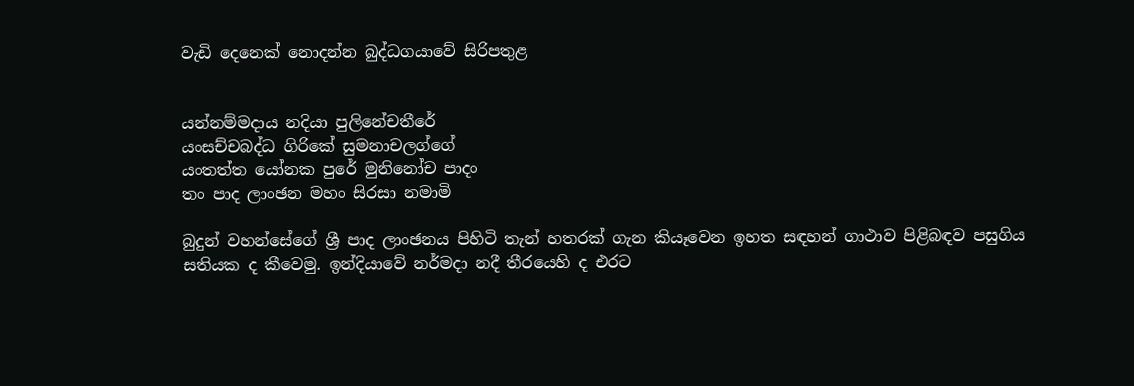වැඩි දෙනෙක්‌ නොදන්න බුද්ධගයාවේ සිරිපතුළ


යන්නම්මදාය නදියා පුලිනේචතීරේ
යංසච්චබද්ධ ගිරිකේ සුමනාචලග්ගේ
යංතත්ත යෝනක පුරේ මුනිනෝච පාදං
තං පාද ලාංඡන මහං සිරසා නමාමි

බුදුන් වහන්සේගේ ශ්‍රී පාද ලාංඡනය පිහිටි තැන් හතරක්‌ ගැන කියෑවෙන ඉහත සඳහන් ගාථාව පිළිබඳව පසුගිය සතියක ද කීවෙමු. ඉන්දියාවේ නර්මදා නදී තීරයෙහි ද එරට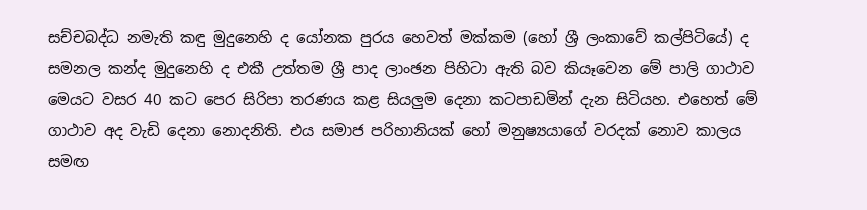සච්චබද්ධ නමැති කඳු මුදුනෙහි ද යෝනක පුරය හෙවත් මක්‌කම (හෝ ශ්‍රී ලංකාවේ කල්පිටියේ) ද සමනල කන්ද මුදුනෙහි ද එකී උත්තම ශ්‍රී පාද ලාංඡන පිහිටා ඇති බව කියෑවෙන මේ පාලි ගාථාව මෙයට වසර 40 කට පෙර සිරිපා තරණය කළ සියලුම දෙනා කටපාඩමින් දැන සිටියහ. එහෙත් මේ ගාථාව අද වැඩි දෙනා නොදනිති. එය සමාජ පරිහානියක්‌ හෝ මනුෂ්‍යයාගේ වරදක්‌ නොව කාලය සමඟ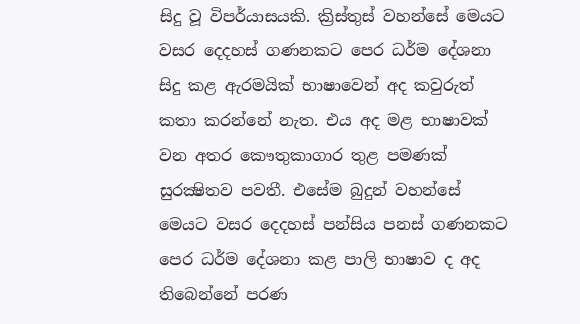සිදු වූ විපර්යාසයකි. ක්‍රිස්‌තුස්‌ වහන්සේ මෙයට වසර දෙදහස්‌ ගණනකට පෙර ධර්ම දේශනා සිදු කළ ඇරමයික්‌ භාෂාවෙන් අද කවුරුත් කතා කරන්නේ නැත. එය අද මළ භාෂාවක්‌ වන අතර කෞතුකාගාර තුළ පමණක්‌ සුරක්‍ෂිතව පවතී. එසේම බුදුන් වහන්සේ මෙයට වසර දෙදහස්‌ පන්සිය පනස්‌ ගණනකට පෙර ධර්ම දේශනා කළ පාලි භාෂාව ද අද තිබෙන්නේ පරණ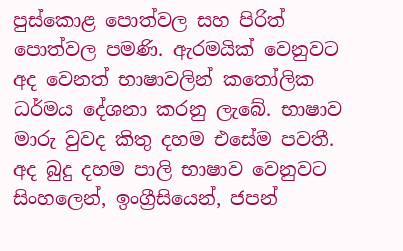පුස්‌කොළ පොත්වල සහ පිරිත් පොත්වල පමණි. ඇරමයික්‌ වෙනුවට අද වෙනත් භාෂාවලින් කතෝලික ධර්මය දේශනා කරනු ලැබේ. භාෂාව මාරු වුවද කිතු දහම එසේම පවතී. අද බුදු දහම පාලි භාෂාව වෙනුවට සිංහලෙන්, ඉංග්‍රීසියෙන්, ජපන්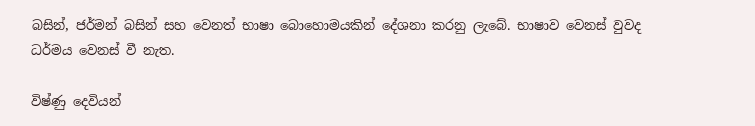බසින්, ජර්මන් බසින් සහ වෙනත් භාෂා බොහොමයකින් දේශනා කරනු ලැබේ. භාෂාව වෙනස්‌ වුවද ධර්මය වෙනස්‌ වී නැත.

විෂ්ණු දෙවියන්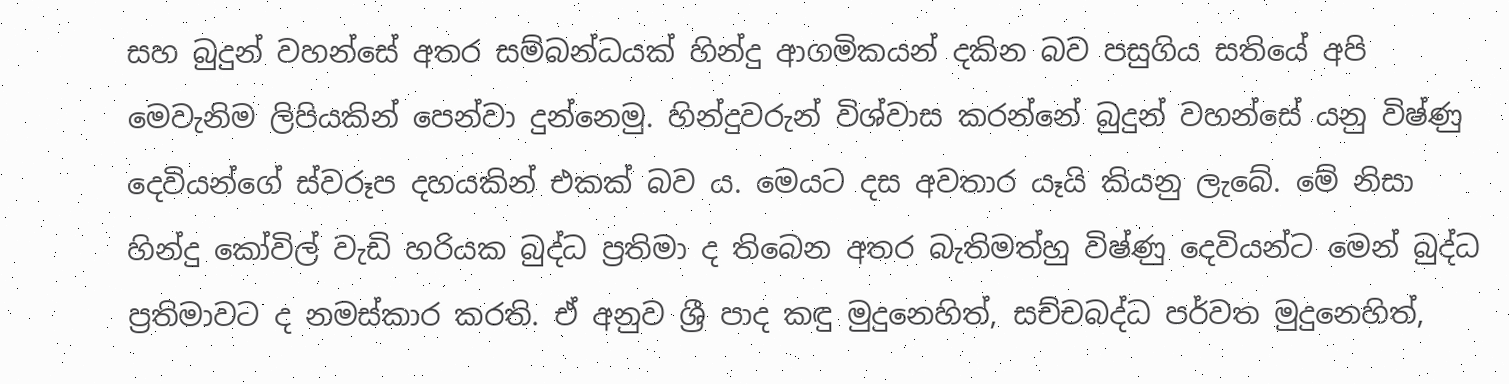සහ බුදුන් වහන්සේ අතර සම්බන්ධයක්‌ හින්දු ආගමිකයන් දකින බව පසුගිය සතියේ අපි මෙවැනිම ලිපියකින් පෙන්වා දුන්නෙමු. හින්දුවරුන් විශ්වාස කරන්නේ බුදුන් වහන්සේ යනු විෂ්ණු දෙවියන්ගේ ස්‌වරූප දහයකින් එකක්‌ බව ය. මෙයට දස අවතාර යෑයි කියනු ලැබේ. මේ නිසා හින්දු කෝවිල් වැඩි හරියක බුද්ධ ප්‍රතිමා ද තිබෙන අතර බැතිමත්හු විෂ්ණු දෙවියන්ට මෙන් බුද්ධ ප්‍රතිමාවට ද නමස්‌කාර කරති. ඒ අනුව ශ්‍රී පාද කඳු මුදුනෙහිත්, සච්චබද්ධ පර්වත මුදුනෙහිත්,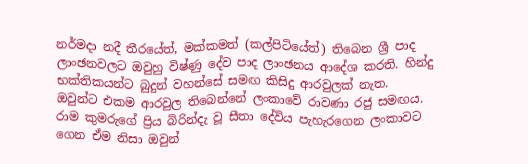නර්මදා නදී තීරයේත්, මක්‌කමත් (කල්පිටියේත්) තිබෙන ශ්‍රී පාද ලාංඡනවලට ඔවුහු විෂ්ණු දේව පාද ලාංඡනය ආදේශ කරති. හින්දු භක්‌තිකයන්ට බුදුන් වහන්සේ සමඟ කිසිදු ආරවුලක්‌ නැත. ඔවුන්ට එකම ආරවුල තිබෙන්නේ ලංකාවේ රාවණා රජු සමඟය. රාම කුමරුගේ ප්‍රිය බිරින්දැ වූ සීතා දේවිය පැහැරගෙන ලංකාවට ගෙන ඒම නිසා ඔවුන්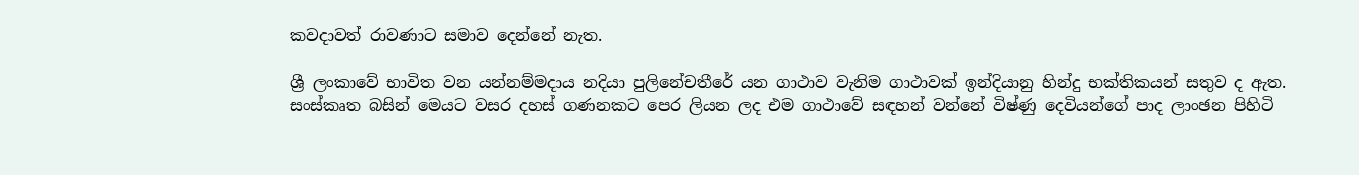කවදාවත් රාවණාට සමාව දෙන්නේ නැත.

ශ්‍රී ලංකාවේ භාවිත වන යන්නම්මදාය නදියා පුලිනේචතීරේ යන ගාථාව වැනිම ගාථාවක්‌ ඉන්දියානු හින්දු භක්‌තිකයන් සතුව ද ඇත. සංස්‌කෘත බසින් මෙයට වසර දහස්‌ ගණනකට පෙර ලියන ලද එම ගාථාවේ සඳහන් වන්නේ විෂ්ණු දෙවියන්ගේ පාද ලාංඡන පිහිටි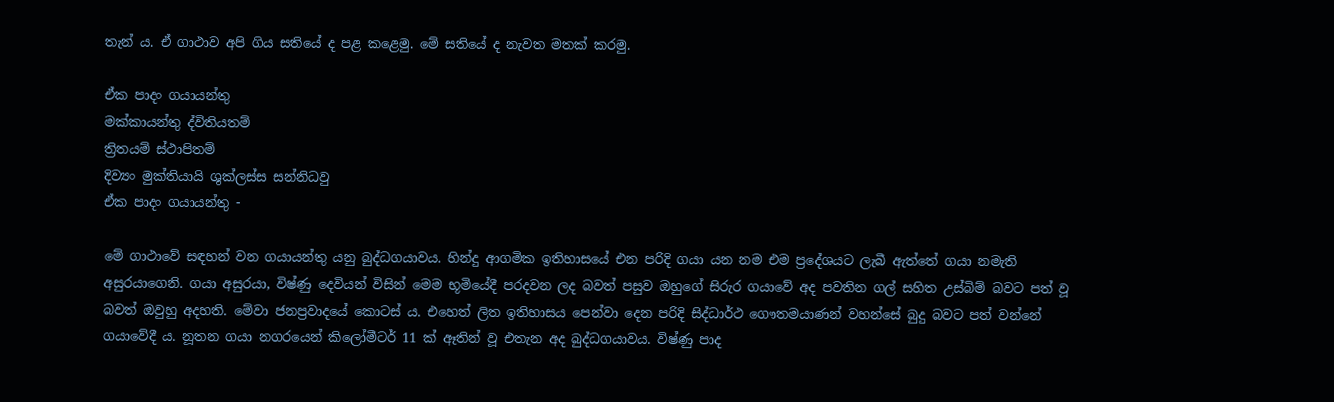තැන් ය. ඒ ගාථාව අපි ගිය සතියේ ද පළ කළෙමු. මේ සතියේ ද නැවත මතක්‌ කරමු.

ඒක පාදං ගයායන්තු
මක්‌කායන්තු ද්විතියතම්
ත්‍රිතයම් ස්‌ථාපිතම්
දිව්‍යං මුක්‌තියායි ශුක්‌ලස්‌ස සන්නිධවු
ඒක පාදං ගයායන්තු -

මේ ගාථාවේ සඳහන් වන ගයායන්තු යනු බුද්ධගයාවය. හින්දු ආගමික ඉතිහාසයේ එන පරිදි ගයා යන නම එම ප්‍රදේශයට ලැබී ඇත්තේ ගයා නමැති අසුරයාගෙනි. ගයා අසුරයා, විෂ්ණු දෙවියන් විසින් මෙම භූමියේදී පරදවන ලද බවත් පසුව ඔහුගේ සිරුර ගයාවේ අද පවතින ගල් සහිත උස්‌බිම් බවට පත් වූ බවත් ඔවුහු අදහති. මේවා ජනප්‍රවාදයේ කොටස්‌ ය. එහෙත් ලිත ඉතිහාසය පෙන්වා දෙන පරිදි සිද්ධාර්ථ ගෞතමයාණන් වහන්සේ බුදු බවට පත් වන්නේ ගයාවේදී ය. නූතන ගයා නගරයෙන් කිලෝමීටර් 11 ක්‌ ඈතින් වූ එතැන අද බුද්ධගයාවය. විෂ්ණු පාද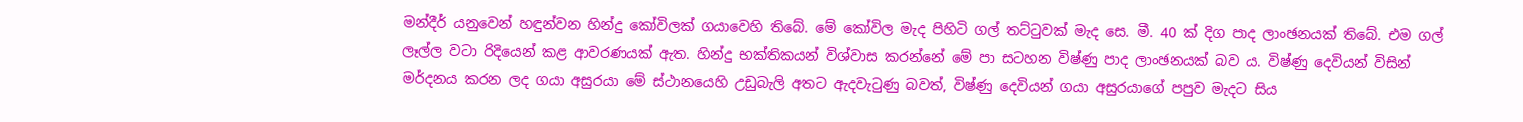මන්දීර් යනුවෙන් හඳුන්වන හින්දු කෝවිලක්‌ ගයාවෙහි තිබේ. මේ කෝවිල මැද පිහිටි ගල් තට්‌ටුවක්‌ මැද සෙ. මී. 40 ක්‌ දිග පාද ලාංඡනයක්‌ තිබේ. එම ගල් ලෑල්ල වටා රිදියෙන් කළ ආවරණයක්‌ ඇත. හින්දු භක්‌තිකයන් විශ්වාස කරන්නේ මේ පා සටහන විෂ්ණු පාද ලාංඡනයක්‌ බව ය. විෂ්ණු දෙවියන් විසින් මර්දනය කරන ලද ගයා අසුරයා මේ ස්‌ථානයෙහි උඩුබැලි අතට ඇදවැටුණු බවත්, විෂ්ණු දෙවියන් ගයා අසුරයාගේ පපුව මැදට සිය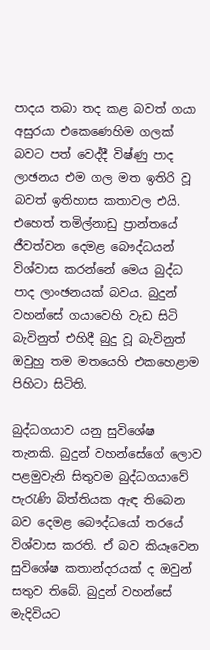පාදය තබා තද කළ බවත් ගයා අසුරයා එකෙණෙහිම ගලක්‌ බවට පත් වෙද්දී විෂ්ණු පාද ලාඡනය එම ගල මත ඉතිරි වූ බවත් ඉතිහාස කතාවල එයි. එහෙත් තමිල්නාඩු ප්‍රාන්තයේ ජීවත්වන දෙමළ බෞද්ධයන් විශ්වාස කරන්නේ මෙය බුද්ධ පාද ලාංඡනයක්‌ බවය. බුදුන් වහන්සේ ගයාවෙහි වැඩ සිටි බැවිනුත් එහිදී බුදු වූ බැවිනුත් ඔවුහු තම මතයෙහි එකහෙළාම පිහිටා සිටිති.

බුද්ධගයාව යනු සුවිශේෂ තැනකි. බුදුන් වහන්සේගේ ලොව පළමුවැනි සිතුවම බුද්ධගයාවේ පැරැණි බිත්තියක ඇඳ තිබෙන බව දෙමළ බෞද්ධයෝ තරයේ විශ්වාස කරති. ඒ බව කියෑවෙන සුවිශේෂ කතාන්දරයක්‌ ද ඔවුන් සතුව තිබේ. බුදුන් වහන්සේ මැදිවියට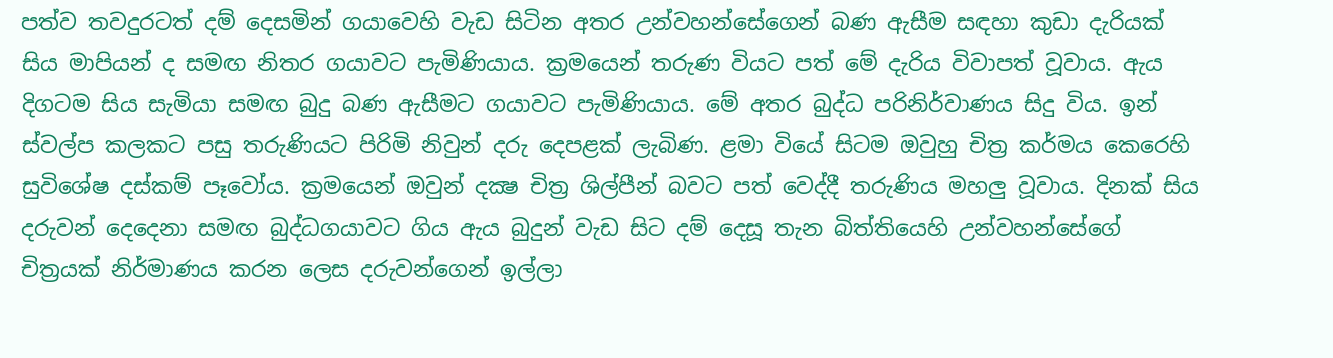පත්ව තවදුරටත් දම් දෙසමින් ගයාවෙහි වැඩ සිටින අතර උන්වහන්සේගෙන් බණ ඇසීම සඳහා කුඩා දැරියක්‌ සිය මාපියන් ද සමඟ නිතර ගයාවට පැමිණියාය. ක්‍රමයෙන් තරුණ වියට පත් මේ දැරිය විවාපත් වූවාය. ඇය දිගටම සිය සැමියා සමඟ බුදු බණ ඇසීමට ගයාවට පැමිණියාය. මේ අතර බුද්ධ පරිනිර්වාණය සිදු විය. ඉන් ස්‌වල්ප කලකට පසු තරුණියට පිරිමි නිවුන් දරු දෙපළක්‌ ලැබිණ. ළමා වියේ සිටම ඔවුහු චිත්‍ර කර්මය කෙරෙහි සුවිශේෂ දස්‌කම් පෑවෝය. ක්‍රමයෙන් ඔවුන් දක්‍ෂ චිත්‍ර ශිල්පීන් බවට පත් වෙද්දී තරුණිය මහලු වූවාය. දිනක්‌ සිය දරුවන් දෙදෙනා සමඟ බුද්ධගයාවට ගිය ඇය බුදුන් වැඩ සිට දම් දෙසූ තැන බිත්තියෙහි උන්වහන්සේගේ චිත්‍රයක්‌ නිර්මාණය කරන ලෙස දරුවන්ගෙන් ඉල්ලා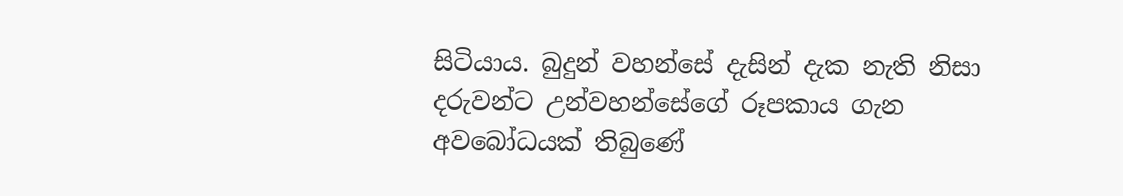සිටියාය. බුදුන් වහන්සේ දැසින් දැක නැති නිසා දරුවන්ට උන්වහන්සේගේ රූපකාය ගැන අවබෝධයක්‌ තිබුණේ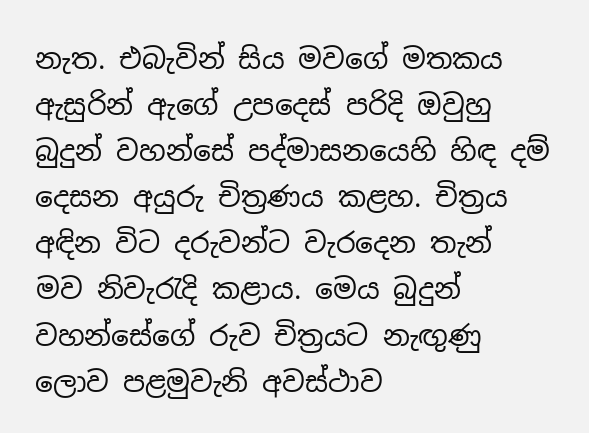නැත. එබැවින් සිය මවගේ මතකය ඇසුරින් ඇගේ උපදෙස්‌ පරිදි ඔවුහු බුදුන් වහන්සේ පද්මාසනයෙහි හිඳ දම් දෙසන අයුරු චිත්‍රණය කළහ. චිත්‍රය අඳින විට දරුවන්ට වැරදෙන තැන් මව නිවැරැදි කළාය. මෙය බුදුන් වහන්සේගේ රුව චිත්‍රයට නැඟුණු ලොව පළමුවැනි අවස්‌ථාව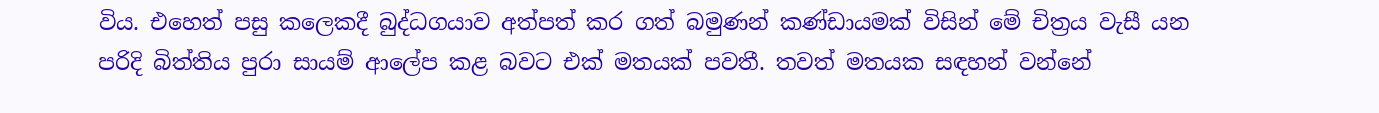විය. එහෙත් පසු කලෙකදී බුද්ධගයාව අත්පත් කර ගත් බමුණන් කණ්‌ඩායමක්‌ විසින් මේ චිත්‍රය වැසී යන පරිදි බිත්තිය පුරා සායම් ආලේප කළ බවට එක්‌ මතයක්‌ පවතී. තවත් මතයක සඳහන් වන්නේ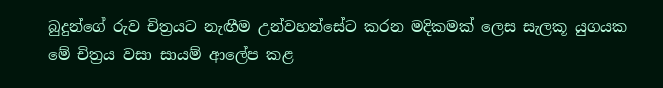බුදුන්ගේ රුව චිත්‍රයට නැඟීම උන්වහන්සේට කරන මදිකමක්‌ ලෙස සැලකූ යුගයක මේ චිත්‍රය වසා සායම් ආලේප කළ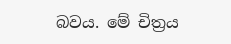බවය. මේ චිත්‍රය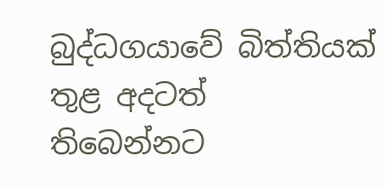බුද්ධගයාවේ බිත්තියක්‌ තුළ අදටත් තිබෙන්නට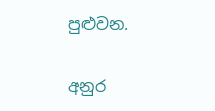පුළුවන.

අනුර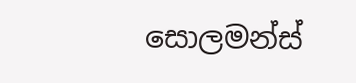සොලමන්ස්‌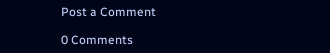Post a Comment

0 Comments